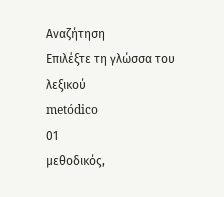Αναζήτηση
Επιλέξτε τη γλώσσα του λεξικού
metódico
01
μεθοδικός,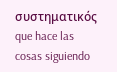συστηματικός
que hace las cosas siguiendo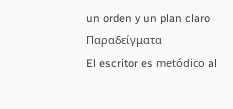un orden y un plan claro
Παραδείγματα
El escritor es metódico al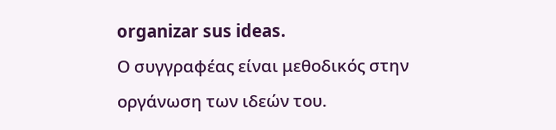organizar sus ideas.
Ο συγγραφέας είναι μεθοδικός στην οργάνωση των ιδεών του.